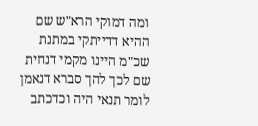ומה דמוקי הרא"ש שם ההיא דדייתקי במתנת שכ"מ היינו מקמי דנחית שם לכך להך סברא דנאמן לומר תנאי היה וכדכתב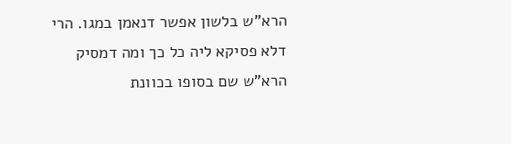הרא"ש בלשון אפשר דנאמן במגו. הרי דלא פסיקא ליה כל כך ומה דמסיק הרא"ש שם בסופו בכוונת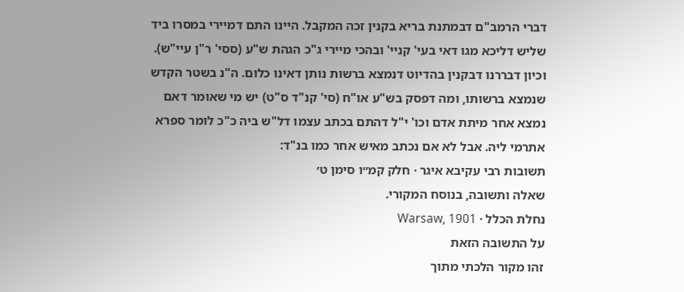דברי הרמב"ם דבמתנת בריא בקנין זכה המקבל. היינו התם דמיירי במסרו ביד שליש דליכא מגו דאי בעי' קניי' ובהכי מיירי ג"כ הגהת ש"ע (ססי' ר"ן עיי"ש). וכיון דבררנו דבקנין בהדיוט דנמצא ברשות נותן דאינו כלום. ה"נ בשטר הקדש שנמצא ברשותו, ומה דפסק בש"ע או"ח (סי' קנ"ד ס"ט) יש מי שאומר דאם נמצא אחר מיתת אדם וכו' י"ל דהתם בכתב עצמו דל"ש ביה כ"כ לומר ספרא אתרמי ליה. אבל לא אם נכתב מאיש אחר כמו בנ"ד:
תשובות רבי עקיבא איגר · חלק קמ״ו סימן ט׳
שאלה ותשובה, בנוסח המקורי.
נחלת הכלל · Warsaw, 1901
על התשובה הזאת
זהו מקור הלכתי מתוך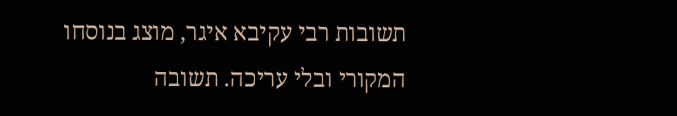תשובות רבי עקיבא איגר, מוצג בנוסחו המקורי ובלי עריכה. תשובה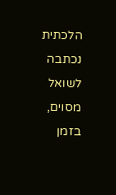הלכתית נכתבה לשואל מסוים, בזמן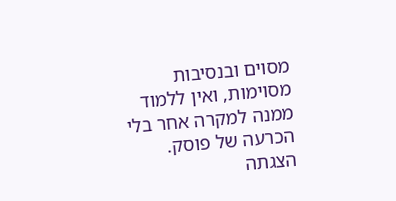מסוים ובנסיבות מסוימות, ואין ללמוד ממנה למקרה אחר בלי הכרעה של פוסק. הצגתה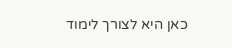כאן היא לצורך לימוד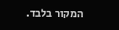המקור בלבד.